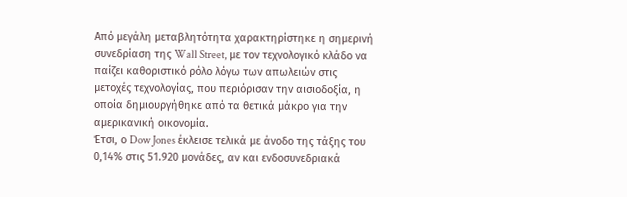Από μεγάλη μεταβλητότητα χαρακτηρίστηκε η σημερινή συνεδρίαση της Wall Street, με τον τεχνολογικό κλάδο να παίζει καθοριστικό ρόλο λόγω των απωλειών στις μετοχές τεχνολογίας, που περιόρισαν την αισιοδοξία, η οποία δημιουργήθηκε από τα θετικά μάκρο για την αμερικανική οικονομία.
Έτσι, ο Dow Jones έκλεισε τελικά με άνοδο της τάξης του 0,14% στις 51.920 μονάδες, αν και ενδοσυνεδριακά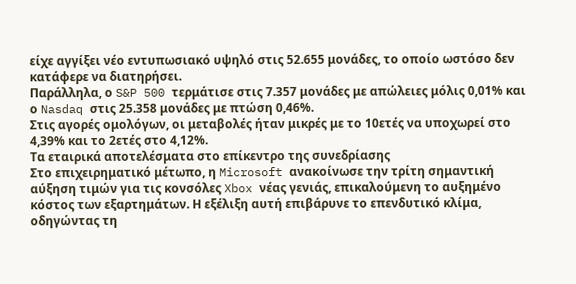είχε αγγίξει νέο εντυπωσιακό υψηλό στις 52.655 μονάδες, το οποίο ωστόσο δεν κατάφερε να διατηρήσει.
Παράλληλα, ο S&P 500 τερμάτισε στις 7.357 μονάδες με απώλειες μόλις 0,01% και ο Nasdaq στις 25.358 μονάδες με πτώση 0,46%.
Στις αγορές ομολόγων, οι μεταβολές ήταν μικρές με το 10ετές να υποχωρεί στο 4,39% και το 2ετές στο 4,12%.
Τα εταιρικά αποτελέσματα στο επίκεντρο της συνεδρίασης
Στο επιχειρηματικό μέτωπο, η Microsoft ανακοίνωσε την τρίτη σημαντική αύξηση τιμών για τις κονσόλες Xbox νέας γενιάς, επικαλούμενη το αυξημένο κόστος των εξαρτημάτων. Η εξέλιξη αυτή επιβάρυνε το επενδυτικό κλίμα, οδηγώντας τη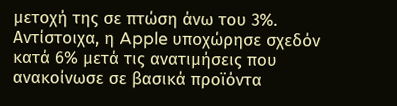μετοχή της σε πτώση άνω του 3%. Αντίστοιχα, η Apple υποχώρησε σχεδόν κατά 6% μετά τις ανατιμήσεις που ανακοίνωσε σε βασικά προϊόντα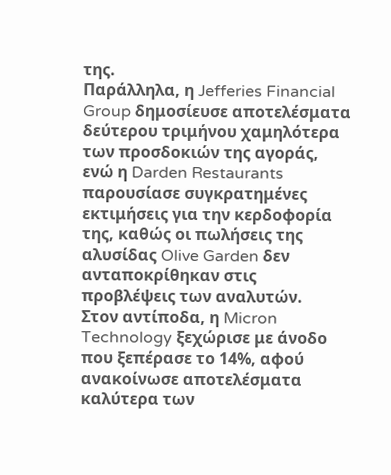της.
Παράλληλα, η Jefferies Financial Group δημοσίευσε αποτελέσματα δεύτερου τριμήνου χαμηλότερα των προσδοκιών της αγοράς, ενώ η Darden Restaurants παρουσίασε συγκρατημένες εκτιμήσεις για την κερδοφορία της, καθώς οι πωλήσεις της αλυσίδας Olive Garden δεν ανταποκρίθηκαν στις προβλέψεις των αναλυτών.
Στον αντίποδα, η Micron Technology ξεχώρισε με άνοδο που ξεπέρασε το 14%, αφού ανακοίνωσε αποτελέσματα καλύτερα των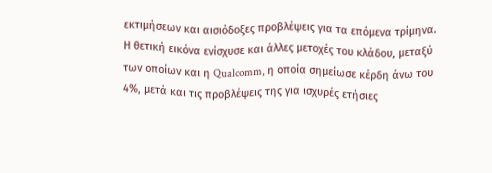εκτιμήσεων και αισιόδοξες προβλέψεις για τα επόμενα τρίμηνα. Η θετική εικόνα ενίσχυσε και άλλες μετοχές του κλάδου, μεταξύ των οποίων και η Qualcomm, η οποία σημείωσε κέρδη άνω του 4%, μετά και τις προβλέψεις της για ισχυρές ετήσιες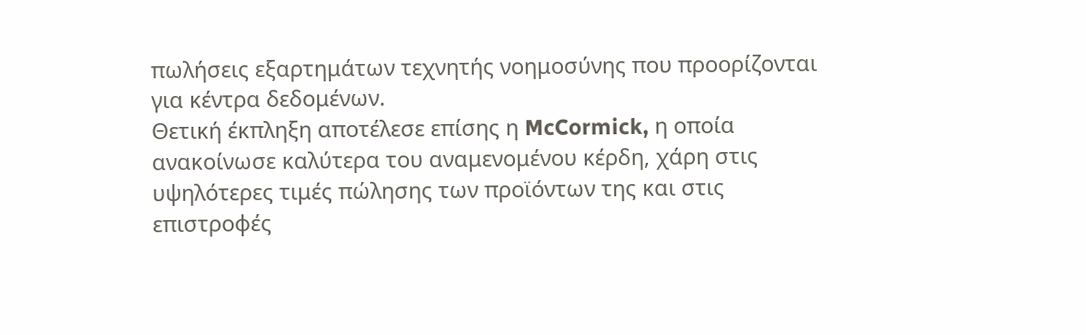πωλήσεις εξαρτημάτων τεχνητής νοημοσύνης που προορίζονται για κέντρα δεδομένων.
Θετική έκπληξη αποτέλεσε επίσης η McCormick, η οποία ανακοίνωσε καλύτερα του αναμενομένου κέρδη, χάρη στις υψηλότερες τιμές πώλησης των προϊόντων της και στις επιστροφές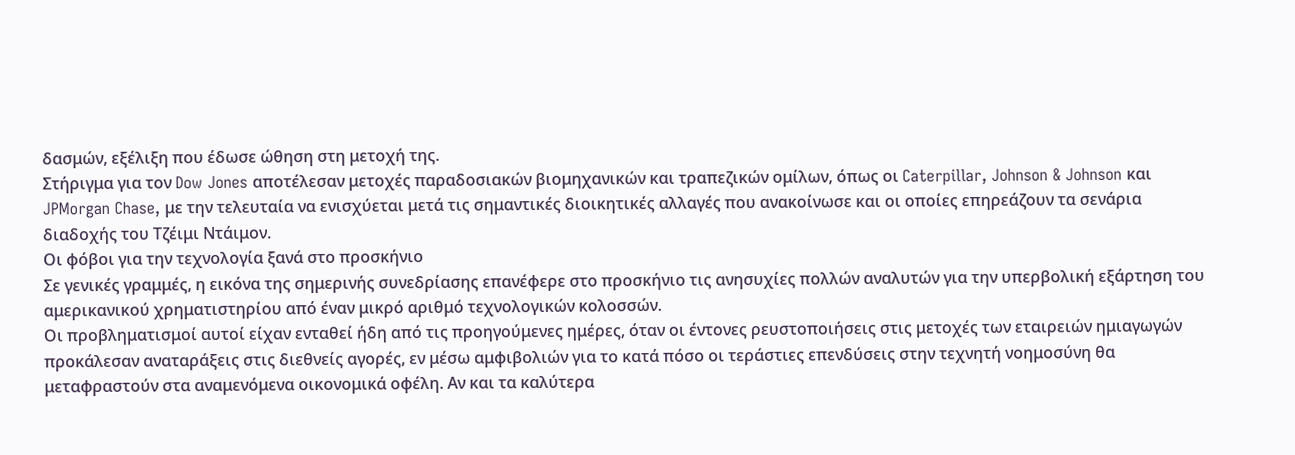δασμών, εξέλιξη που έδωσε ώθηση στη μετοχή της.
Στήριγμα για τον Dow Jones αποτέλεσαν μετοχές παραδοσιακών βιομηχανικών και τραπεζικών ομίλων, όπως οι Caterpillar, Johnson & Johnson και JPMorgan Chase, με την τελευταία να ενισχύεται μετά τις σημαντικές διοικητικές αλλαγές που ανακοίνωσε και οι οποίες επηρεάζουν τα σενάρια διαδοχής του Τζέιμι Ντάιμον.
Οι φόβοι για την τεχνολογία ξανά στο προσκήνιο
Σε γενικές γραμμές, η εικόνα της σημερινής συνεδρίασης επανέφερε στο προσκήνιο τις ανησυχίες πολλών αναλυτών για την υπερβολική εξάρτηση του αμερικανικού χρηματιστηρίου από έναν μικρό αριθμό τεχνολογικών κολοσσών.
Οι προβληματισμοί αυτοί είχαν ενταθεί ήδη από τις προηγούμενες ημέρες, όταν οι έντονες ρευστοποιήσεις στις μετοχές των εταιρειών ημιαγωγών προκάλεσαν αναταράξεις στις διεθνείς αγορές, εν μέσω αμφιβολιών για το κατά πόσο οι τεράστιες επενδύσεις στην τεχνητή νοημοσύνη θα μεταφραστούν στα αναμενόμενα οικονομικά οφέλη. Αν και τα καλύτερα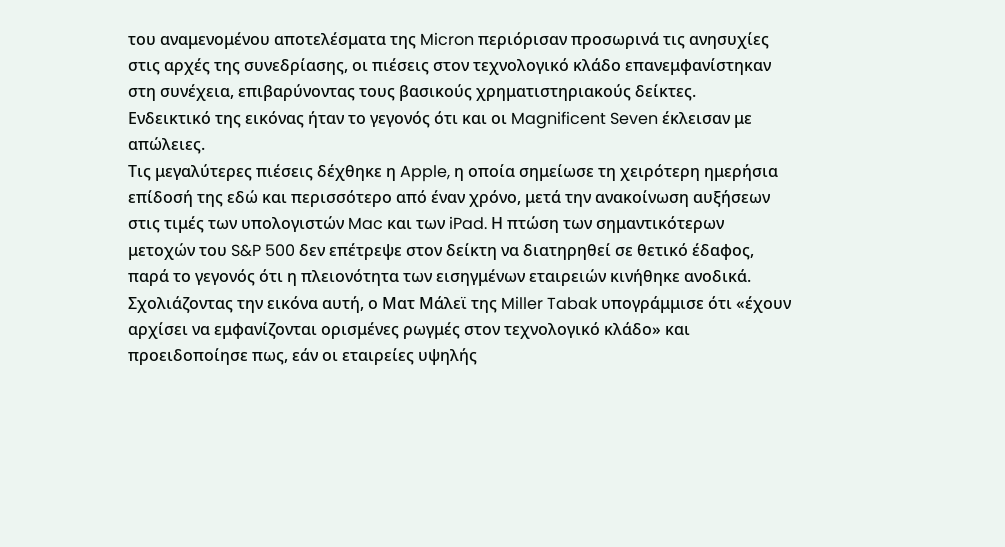του αναμενομένου αποτελέσματα της Micron περιόρισαν προσωρινά τις ανησυχίες στις αρχές της συνεδρίασης, οι πιέσεις στον τεχνολογικό κλάδο επανεμφανίστηκαν στη συνέχεια, επιβαρύνοντας τους βασικούς χρηματιστηριακούς δείκτες.
Ενδεικτικό της εικόνας ήταν το γεγονός ότι και οι Magnificent Seven έκλεισαν με απώλειες.
Τις μεγαλύτερες πιέσεις δέχθηκε η Apple, η οποία σημείωσε τη χειρότερη ημερήσια επίδοσή της εδώ και περισσότερο από έναν χρόνο, μετά την ανακοίνωση αυξήσεων στις τιμές των υπολογιστών Mac και των iPad. Η πτώση των σημαντικότερων μετοχών του S&P 500 δεν επέτρεψε στον δείκτη να διατηρηθεί σε θετικό έδαφος, παρά το γεγονός ότι η πλειονότητα των εισηγμένων εταιρειών κινήθηκε ανοδικά.
Σχολιάζοντας την εικόνα αυτή, ο Ματ Μάλεϊ της Miller Tabak υπογράμμισε ότι «έχουν αρχίσει να εμφανίζονται ορισμένες ρωγμές στον τεχνολογικό κλάδο» και προειδοποίησε πως, εάν οι εταιρείες υψηλής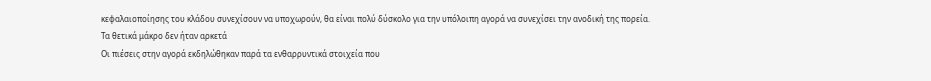κεφαλαιοποίησης του κλάδου συνεχίσουν να υποχωρούν, θα είναι πολύ δύσκολο για την υπόλοιπη αγορά να συνεχίσει την ανοδική της πορεία.
Τα θετικά μάκρο δεν ήταν αρκετά
Οι πιέσεις στην αγορά εκδηλώθηκαν παρά τα ενθαρρυντικά στοιχεία που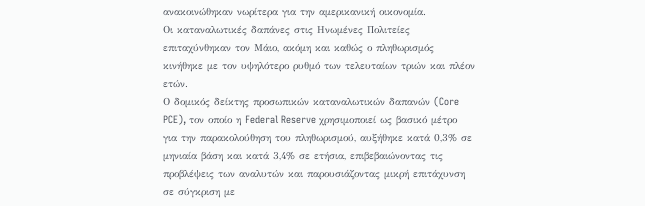ανακοινώθηκαν νωρίτερα για την αμερικανική οικονομία.
Οι καταναλωτικές δαπάνες στις Ηνωμένες Πολιτείες επιταχύνθηκαν τον Μάιο, ακόμη και καθώς ο πληθωρισμός κινήθηκε με τον υψηλότερο ρυθμό των τελευταίων τριών και πλέον ετών.
Ο δομικός δείκτης προσωπικών καταναλωτικών δαπανών (Core PCE), τον οποίο η Federal Reserve χρησιμοποιεί ως βασικό μέτρο για την παρακολούθηση του πληθωρισμού, αυξήθηκε κατά 0,3% σε μηνιαία βάση και κατά 3,4% σε ετήσια, επιβεβαιώνοντας τις προβλέψεις των αναλυτών και παρουσιάζοντας μικρή επιτάχυνση σε σύγκριση με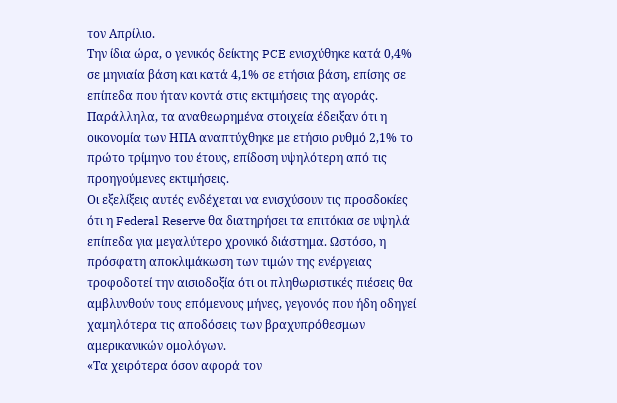τον Απρίλιο.
Την ίδια ώρα, ο γενικός δείκτης PCE ενισχύθηκε κατά 0,4% σε μηνιαία βάση και κατά 4,1% σε ετήσια βάση, επίσης σε επίπεδα που ήταν κοντά στις εκτιμήσεις της αγοράς.
Παράλληλα, τα αναθεωρημένα στοιχεία έδειξαν ότι η οικονομία των ΗΠΑ αναπτύχθηκε με ετήσιο ρυθμό 2,1% το πρώτο τρίμηνο του έτους, επίδοση υψηλότερη από τις προηγούμενες εκτιμήσεις.
Οι εξελίξεις αυτές ενδέχεται να ενισχύσουν τις προσδοκίες ότι η Federal Reserve θα διατηρήσει τα επιτόκια σε υψηλά επίπεδα για μεγαλύτερο χρονικό διάστημα. Ωστόσο, η πρόσφατη αποκλιμάκωση των τιμών της ενέργειας τροφοδοτεί την αισιοδοξία ότι οι πληθωριστικές πιέσεις θα αμβλυνθούν τους επόμενους μήνες, γεγονός που ήδη οδηγεί χαμηλότερα τις αποδόσεις των βραχυπρόθεσμων αμερικανικών ομολόγων.
«Τα χειρότερα όσον αφορά τον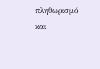πληθωρισμό και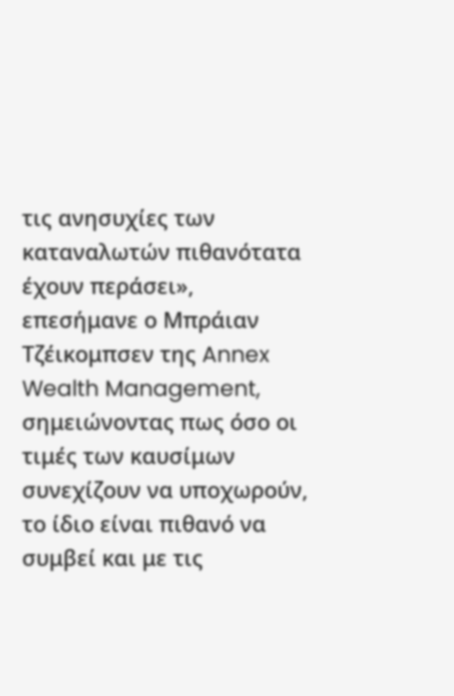τις ανησυχίες των καταναλωτών πιθανότατα έχουν περάσει», επεσήμανε ο Μπράιαν Τζέικομπσεν της Annex Wealth Management, σημειώνοντας πως όσο οι τιμές των καυσίμων συνεχίζουν να υποχωρούν, το ίδιο είναι πιθανό να συμβεί και με τις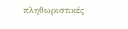πληθωριστικές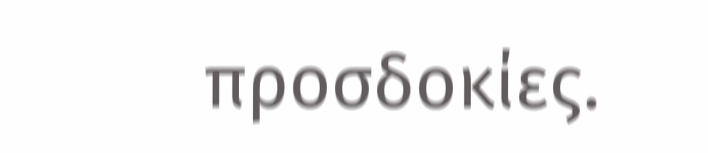προσδοκίες.